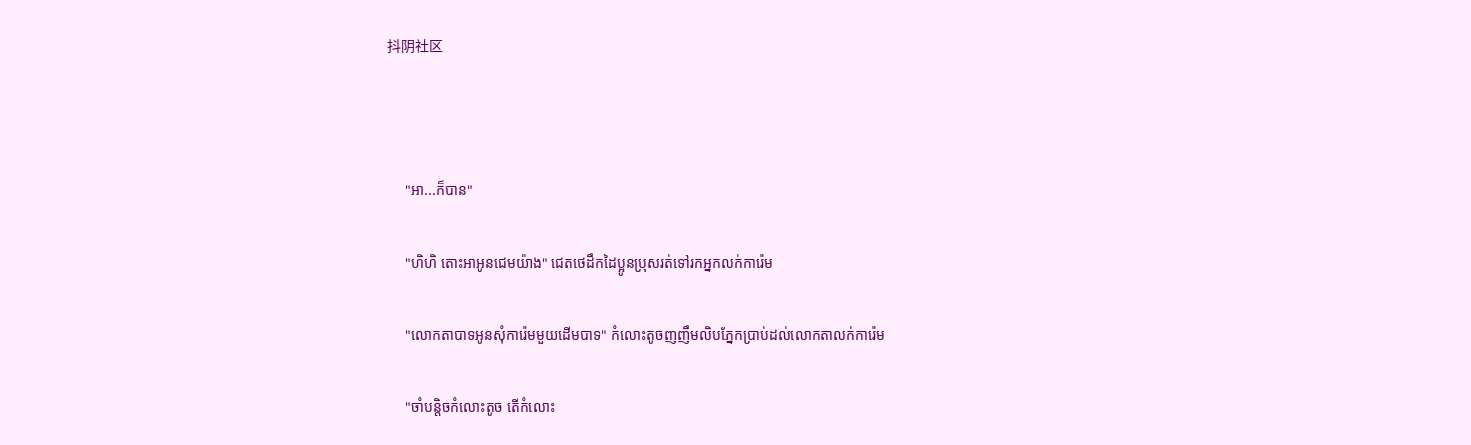抖阴社区



     "អា...ក៏បាន"

     "ហិហិ តោះអាអូនជេមយ៉ាង" ជេតថេដឹកដៃប្អូនប្រុសរត់ទៅរកអ្នកលក់ការ៉េម

     "លោកតាបាទអូនសុំការ៉េមមួយដើមបាទ" កំលោះតូចញញឹមលិបភ្នែកប្រាប់ដល់លោកតាលក់ការ៉េម

     "ចាំបន្តិចកំលោះតូច តើកំលោះ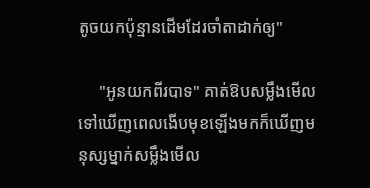តូចយកប៉ុន្មានដើមដែរចាំតាដាក់ឲ្យ"

     "អូនយកពីរបាទ" គាត់ឱបសម្លឹងមើលទៅឃើញពេលងើបមុខឡើងមកក៏ឃើញមនុស្សម្នាក់សម្លឹងមើល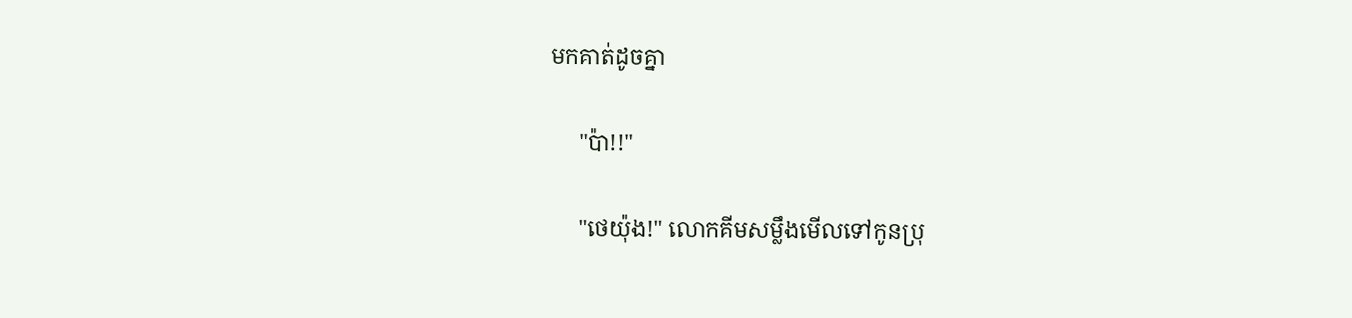មកគាត់ដូចគ្នា

     "ប៉ា!!"

     "ថេយ៉ុង!" លោកគីមសម្លឹងមើលទៅកូនប្រុ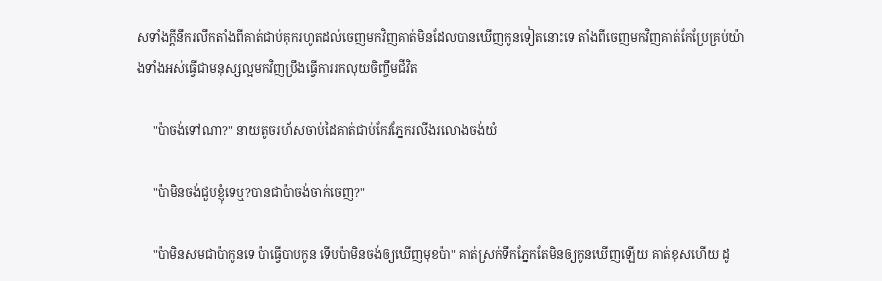សទាំងក្ដីនឹករលឹកតាំងពីគាត់ជាប់គុករហូតដល់ចេញមកវិញគាត់មិនដែលបានឃើញកូនទៀតនោះទេ តាំងពីចេញមកវិញគាត់កែប្រែគ្រប់យ៉ាងទាំងអស់ធ្វើជាមនុស្សល្អមកវិញប្រឹងធ្វើការរកលុយចិញ្ចឹមជីវិត

     "ប៉ាចង់ទៅណា?" នាយតូចរហ័សចាប់ដៃគាត់ជាប់កែវភ្នែករលីងរលោងចង់យំ

     "ប៉ាមិនចង់ជួបខ្ញុំទេឬ?បានជាប៉ាចង់ចាក់ចេញ?"

     "ប៉ាមិនសមជាប៉ាកូនទេ ប៉ាធ្វើបាបកូន ទើបប៉ាមិនចង់ឲ្យឃើញមុខប៉ា" គាត់ស្រក់ទឹកភ្នែកតែមិនឲ្យកូនឃើញឡើយ គាត់ខុសហើយ ដូ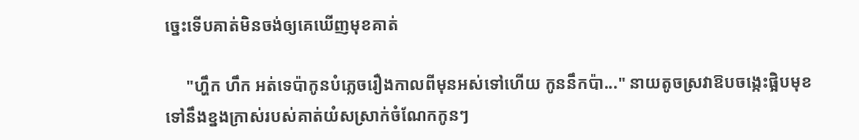ច្នេះទើបគាត់មិនចង់ឲ្យគេឃើញមុខគាត់

     "ហ្ហឹក ហឹក អត់ទេប៉ាកូនបំភ្លេចរឿងកាលពីមុនអស់ទៅហើយ កូននឹកប៉ា..." នាយតូចស្រវាឱបចង្កេះផ្អិបមុខទៅនឹងខ្នងក្រាស់របស់គាត់យំសស្រាក់ចំណែកកូនៗ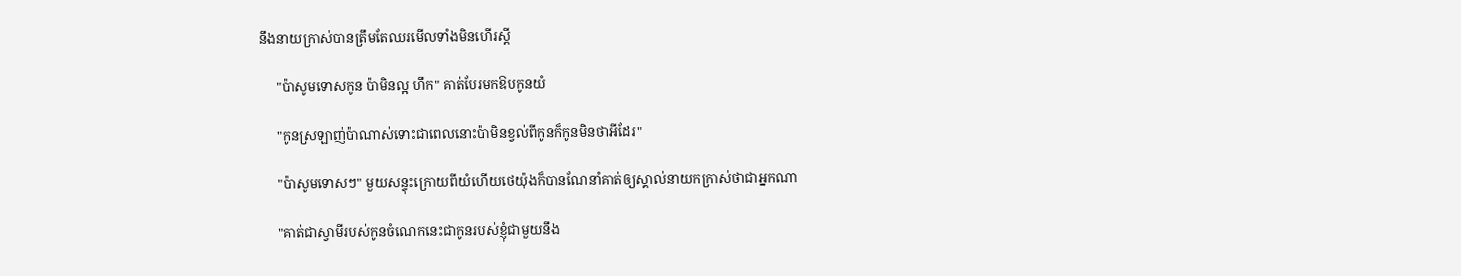នឹងនាយក្រាស់បានត្រឹមតែឈរមើលទាំងមិនហើរស្ដី

     "ប៉ាសូមទោសកូន ប៉ាមិនល្អ ហឹក" គាត់បែរមកឱបកូនយំ

     "កូនស្រឡាញ់ប៉ាណាស់ទោះជាពេលនោះប៉ាមិនខ្វល់ពីកូនក៏កូនមិនថាអីដែរ"

     "ប៉ាសូមទោសៗ" មួយសន្ទុះក្រោយពីយំហើយថេយ៉ុងក៏បានណែនាំគាត់ឲ្យស្គាល់នាយកក្រាស់ថាជាអ្នកណា

     "គាត់ជាស្វាមីរបស់កូនចំណេកនេះជាកូនរបស់ខ្ញុំជាមួយនឹង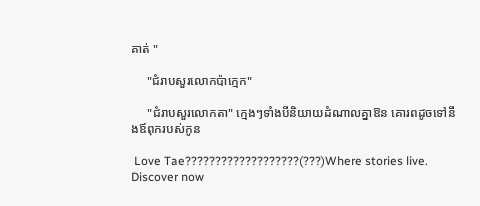គាត់ "

     "ជំរាបសួរលោកប៉ាក្មេក"

     "ជំរាបសួរលោកតា" ក្មេងៗទាំងបីនិយាយដំណាលគ្នាឱន គោរពដូចទៅនឹងឪពុករបស់កូន

 Love Tae???????????????????(???)Where stories live. Discover now